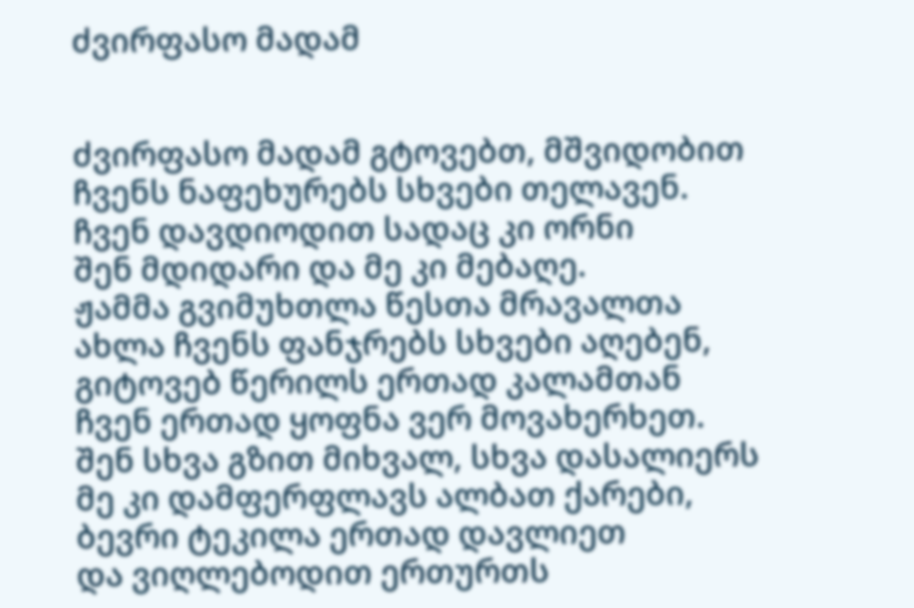ძვირფასო მადამ


ძვირფასო მადამ გტოვებთ, მშვიდობით
ჩვენს ნაფეხურებს სხვები თელავენ.
ჩვენ დავდიოდით სადაც კი ორნი
შენ მდიდარი და მე კი მებაღე.
ჟამმა გვიმუხთლა წესთა მრავალთა
ახლა ჩვენს ფანჯრებს სხვები აღებენ,
გიტოვებ წერილს ერთად კალამთან
ჩვენ ერთად ყოფნა ვერ მოვახერხეთ.
შენ სხვა გზით მიხვალ, სხვა დასალიერს
მე კი დამფერფლავს ალბათ ქარები,
ბევრი ტეკილა ერთად დავლიეთ
და ვიღლებოდით ერთურთს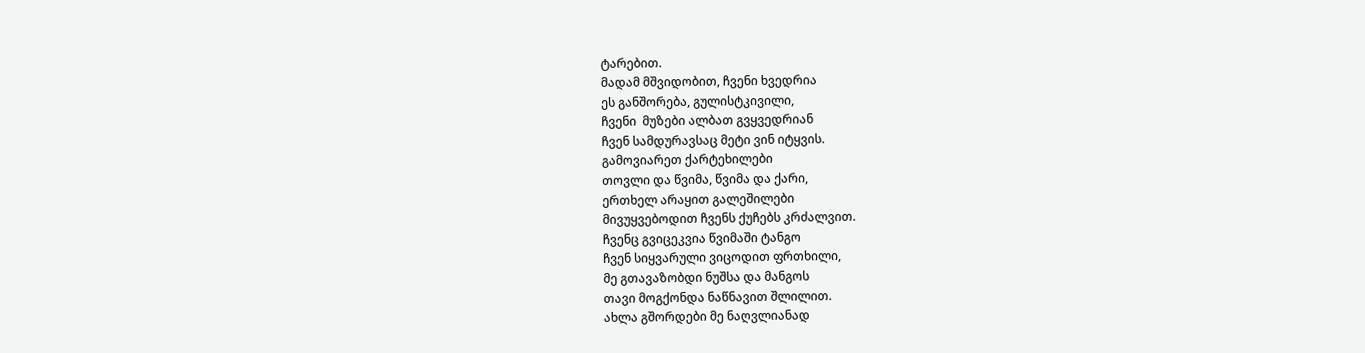ტარებით.
მადამ მშვიდობით, ჩვენი ხვედრია
ეს განშორება, გულისტკივილი,
ჩვენი  მუზები ალბათ გვყვედრიან
ჩვენ სამდურავსაც მეტი ვინ იტყვის.
გამოვიარეთ ქარტეხილები
თოვლი და წვიმა, წვიმა და ქარი,
ერთხელ არაყით გალეშილები
მივუყვებოდით ჩვენს ქუჩებს კრძალვით.
ჩვენც გვიცეკვია წვიმაში ტანგო
ჩვენ სიყვარული ვიცოდით ფრთხილი,
მე გთავაზობდი ნუშსა და მანგოს
თავი მოგქონდა ნაწნავით შლილით.
ახლა გშორდები მე ნაღვლიანად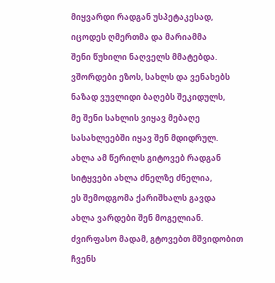მიყვარდი რადგან უსპეტაკესად,
იცოდეს ღმერთმა და მარიამმა
შენი წუხილი ნაღველს მმატებდა.
ვშორდები ეზოს, სახლს და ვენახებს
ნაზად ვუვლიდი ბაღებს შეკიდულს,
მე შენი სახლის ვიყავ მებაღე
სასახლეებში იყავ შენ მდიდრულ.
ახლა ამ წერილს გიტოვებ რადგან
სიტყვები ახლა ძნელზე ძნელია,
ეს შემოდგომა ქარიშხალს გავდა
ახლა ვარდები შენ მოგელიან.
ძვირფასო მადამ, გტოვებთ მშვიდობით
ჩვენს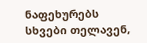ნაფეხურებს სხვები თელავენ,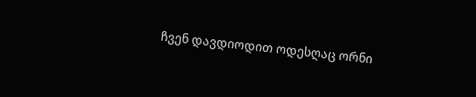ჩვენ დავდიოდით ოდესღაც ორნი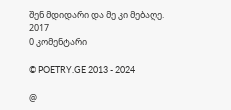შენ მდიდარი და მე კი მებაღე.
2017
0 კომენტარი

© POETRY.GE 2013 - 2024

@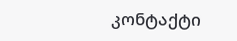კონტაქტი